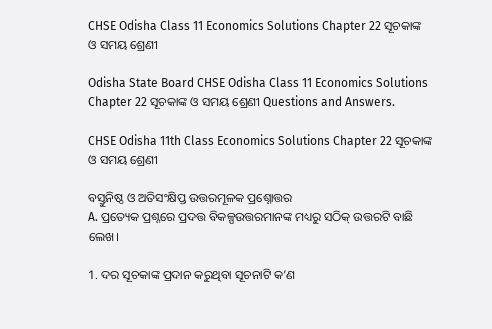CHSE Odisha Class 11 Economics Solutions Chapter 22 ସୂଚକାଙ୍କ ଓ ସମୟ ଶ୍ରେଣୀ

Odisha State Board CHSE Odisha Class 11 Economics Solutions Chapter 22 ସୂଚକାଙ୍କ ଓ ସମୟ ଶ୍ରେଣୀ Questions and Answers.

CHSE Odisha 11th Class Economics Solutions Chapter 22 ସୂଚକାଙ୍କ ଓ ସମୟ ଶ୍ରେଣୀ

ବସ୍ତୁନିଷ୍ଠ ଓ ଅତିସଂକ୍ଷିପ୍ତ ଉତ୍ତରମୂଳକ ପ୍ରଶ୍ନୋତ୍ତର
A. ପ୍ରତ୍ୟେକ ପ୍ରଶ୍ନରେ ପ୍ରଦତ୍ତ ବିକଳ୍ପଉତ୍ତରମାନଙ୍କ ମଧ୍ୟରୁ ସଠିକ୍ ଉତ୍ତରଟି ବାଛି ଲେଖ।

1. ଦର ସୂଚକାଙ୍କ ପ୍ରଦାନ କରୁଥିବା ସୂଚନାଟି କ’ଣ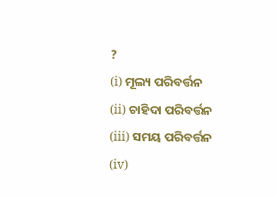?
(i) ମୂଲ୍ୟ ପରିବର୍ତ୍ତନ
(ii) ଚାହିଦା ପରିବର୍ତ୍ତନ
(iii) ସମୟ ପରିବର୍ତ୍ତନ
(iv)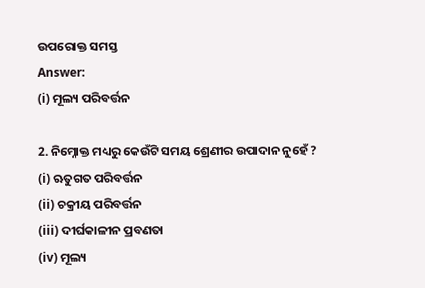ଉପରୋକ୍ତ ସମସ୍ତ
Answer:
(i) ମୂଲ୍ୟ ପରିବର୍ତ୍ତନ

2. ନିମ୍ନୋକ୍ତ ମଧ୍ୟରୁ କେଉଁଟି ସମୟ ଶ୍ରେଣୀର ଉପାଦାନ ନୁହେଁ ?
(i) ଋତୁଗତ ପରିବର୍ତ୍ତନ
(ii) ଚକ୍ରୀୟ ପରିବର୍ତ୍ତନ
(iii) ଦୀର୍ଘକାଳୀନ ପ୍ରବଣତା
(iv) ମୂଲ୍ୟ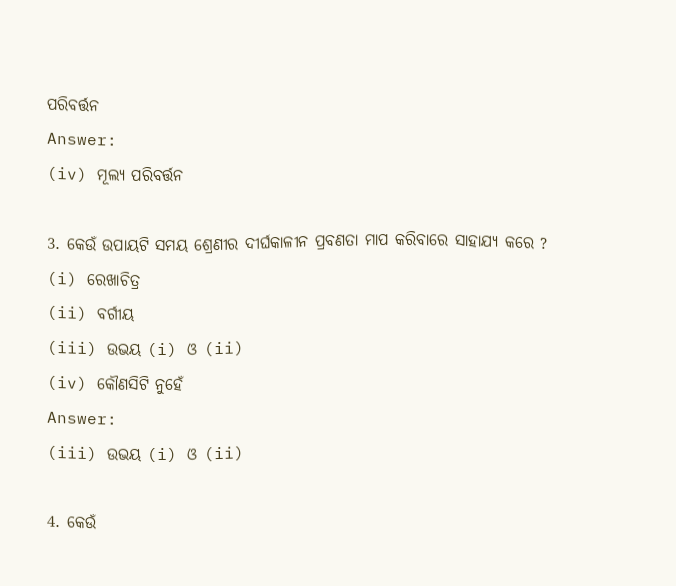ପରିବର୍ତ୍ତନ
Answer:
(iv) ମୂଲ୍ୟ ପରିବର୍ତ୍ତନ

3. କେଉଁ ଉପାୟଟି ସମୟ ଶ୍ରେଣୀର ଦୀର୍ଘକାଳୀନ ପ୍ରବଣତା ମାପ କରିବାରେ ସାହାଯ୍ୟ କରେ ?
(i) ରେଖାଚିତ୍ର
(ii) ବର୍ଗୀୟ
(iii) ଉଭୟ (i) ଓ (ii)
(iv) କୌଣସିଟି ନୁହେଁ
Answer:
(iii) ଉଭୟ (i) ଓ (ii)

4. କେଉଁ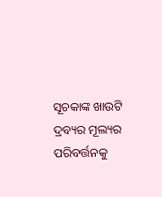ସୂଚକାଙ୍କ ଖାଉଟି ଦ୍ରବ୍ୟର ମୂଲ୍ୟର ପରିବର୍ତ୍ତନକୁ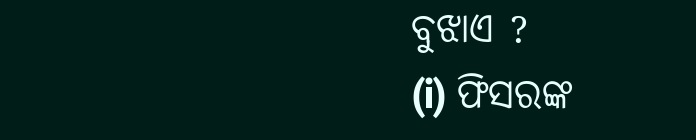ବୁଝାଏ ?
(i) ଫିସରଙ୍କ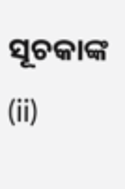ସୂଚକାଙ୍କ
(ii)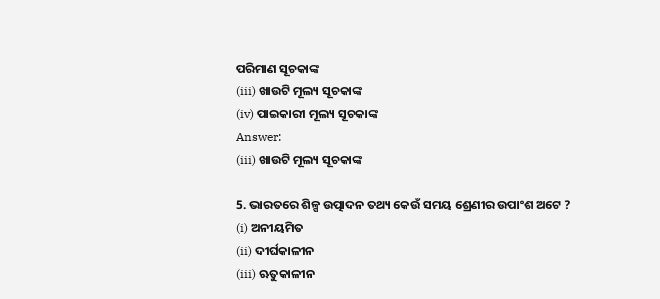ପରିମାଣ ସୂଚକାଙ୍କ
(iii) ଖାଉଟି ମୂଲ୍ୟ ସୂଚକାଙ୍କ
(iv) ପାଇକାରୀ ମୂଲ୍ୟ ସୂଚକାଙ୍କ
Answer:
(iii) ଖାଉଟି ମୂଲ୍ୟ ସୂଚକାଙ୍କ

5. ଭାରତରେ ଶିଳ୍ପ ଉତ୍ପାଦନ ତଥ୍ୟ କେଉଁ ସମୟ ଶ୍ରେଣୀର ଉପାଂଶ ଅଟେ ?
(i) ଅନୀୟମିତ
(ii) ଦୀର୍ଘକାଳୀନ
(iii) ଋତୁକାଳୀନ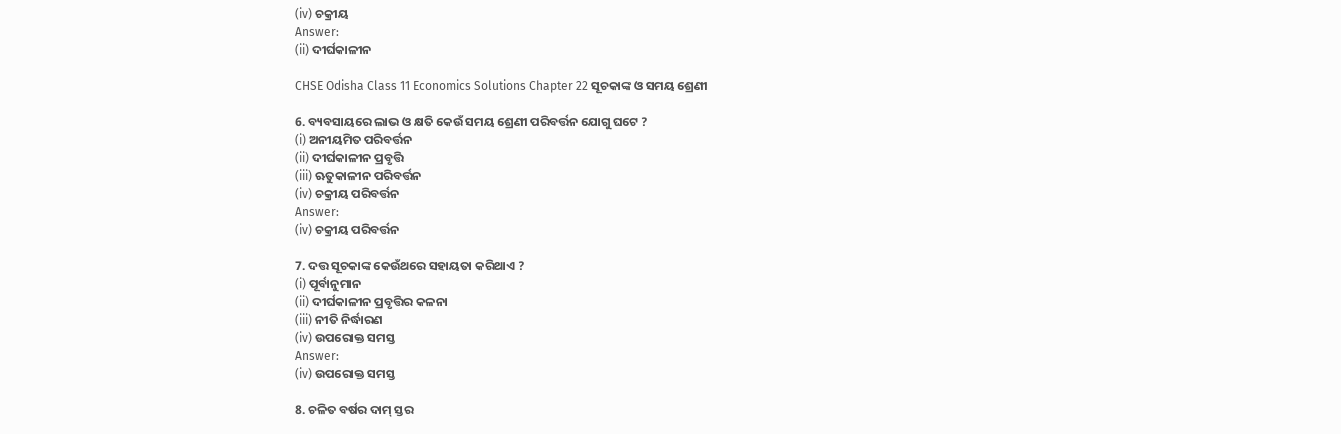(iv) ଚକ୍ରୀୟ
Answer:
(ii) ଦୀର୍ଘକାଳୀନ

CHSE Odisha Class 11 Economics Solutions Chapter 22 ସୂଚକାଙ୍କ ଓ ସମୟ ଶ୍ରେଣୀ

6. ବ୍ୟବସାୟରେ ଲାଭ ଓ କ୍ଷତି କେଉଁ ସମୟ ଶ୍ରେଣୀ ପରିବର୍ତ୍ତନ ଯୋଗୁ ଘଟେ ?
(i) ଅନୀୟମିତ ପରିବର୍ତ୍ତନ
(ii) ଦୀର୍ଘକାଳୀନ ପ୍ରବୃତ୍ତି
(iii) ଋତୁକାଳୀନ ପରିବର୍ତ୍ତନ
(iv) ଚକ୍ରୀୟ ପରିବର୍ତ୍ତନ
Answer:
(iv) ଚକ୍ରୀୟ ପରିବର୍ତ୍ତନ

7. ଦତ୍ତ ସୂଚକାଙ୍କ କେଉଁଥରେ ସହାୟତା କରିଥାଏ ?
(i) ପୂର୍ବାନୁମାନ
(ii) ଦୀର୍ଘକାଳୀନ ପ୍ରବୃତ୍ତିର କଳନା
(iii) ନୀତି ନିର୍ଦ୍ଧାରଣ
(iv) ଉପରୋକ୍ତ ସମସ୍ତ
Answer:
(iv) ଉପରୋକ୍ତ ସମସ୍ତ

8. ଚଳିତ ବର୍ଷର ଦାମ୍ ସ୍ତର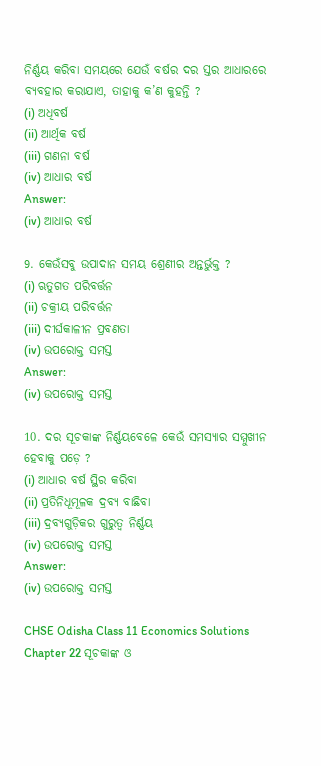ନିର୍ଣ୍ଣୟ କରିବା ସମୟରେ ଯେଉଁ ବର୍ଷର ଦର ସ୍ତର ଆଧାରରେ ବ୍ୟବହାର କରାଯାଏ, ତାହାକୁ କ’ଣ କୁହନ୍ତି ?
(i) ଅଧିବର୍ଷ
(ii) ଆର୍ଥିକ ବର୍ଷ
(iii) ଗଣନା ବର୍ଷ
(iv) ଆଧାର ବର୍ଷ
Answer:
(iv) ଆଧାର ବର୍ଷ

9. କେଉଁସବୁ ଉପାଦାନ ସମୟ ଶ୍ରେଣୀର ଅନ୍ତର୍ଭୁକ୍ତ ?
(i) ଋତୁଗତ ପରିବର୍ତ୍ତନ
(ii) ଚକ୍ରୀୟ ପରିବର୍ତ୍ତନ
(iii) ଦୀର୍ଘକାଳୀନ ପ୍ରବଣତା
(iv) ଉପରୋକ୍ତ ସମସ୍ତ
Answer:
(iv) ଉପରୋକ୍ତ ସମସ୍ତ

10. ଦର ସୂଚକାଙ୍କ ନିର୍ଣ୍ଣୟବେଳେ କେଉଁ ସମସ୍ୟାର ସମ୍ମୁଖୀନ ହେବାକୁ ପଡ଼େ ?
(i) ଆଧାର ବର୍ଷ ସ୍ଥିର କରିବା
(ii) ପ୍ରତିନିଧୂମୂଳକ ଦ୍ରବ୍ୟ ବାଛିବା
(iii) ଦ୍ରବ୍ୟଗୁଡ଼ିକର ଗୁରୁତ୍ଵ ନିର୍ଣ୍ଣୟ
(iv) ଉପରୋକ୍ତ ସମସ୍ତ
Answer:
(iv) ଉପରୋକ୍ତ ସମସ୍ତ

CHSE Odisha Class 11 Economics Solutions Chapter 22 ସୂଚକାଙ୍କ ଓ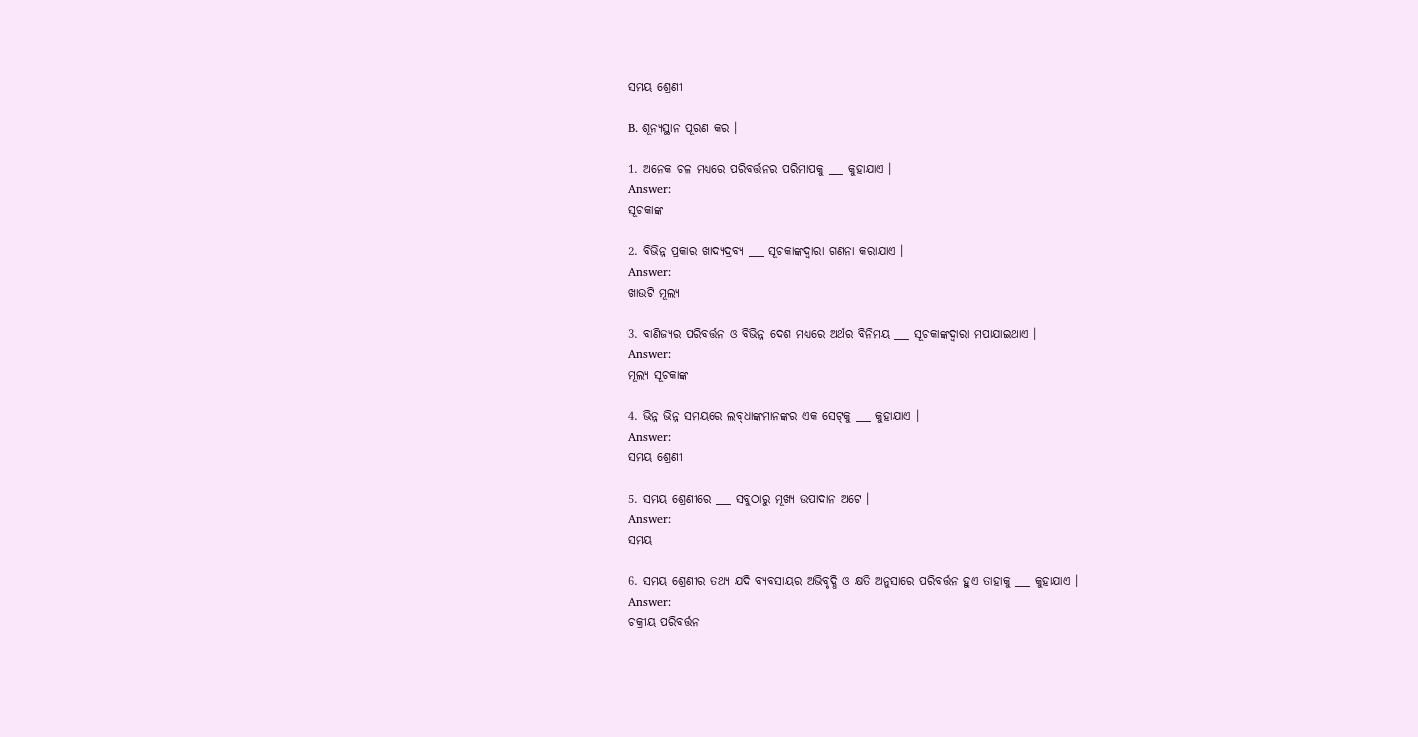ସମୟ ଶ୍ରେଣୀ

B. ଶୂନ୍ୟସ୍ଥାନ ପୂରଣ କର ।

1. ଅନେକ ଚଳ ମଧ୍ୟରେ ପରିବର୍ତ୍ତନର ପରିମାପକୁ ___ କୁହାଯାଏ ।
Answer:
ସୂଚକାଙ୍କ

2. ବିଭିନ୍ନ ପ୍ରକାର ଖାଦ୍ୟଦ୍ରବ୍ୟ ___ ସୂଚକାଙ୍କଦ୍ୱାରା ଗଣନା କରାଯାଏ ।
Answer:
ଖାଉଟି ମୂଲ୍ୟ

3. ବାଣିଜ୍ୟର ପରିବର୍ତ୍ତନ ଓ ବିଭିନ୍ନ ଦେଶ ମଧ୍ୟରେ ଅର୍ଥର ବିନିମୟ ___ ସୂଚକାଙ୍କଦ୍ୱାରା ମପାଯାଇଥାଏ ।
Answer:
ମୂଲ୍ୟ ସୂଚକାଙ୍କ

4. ଭିନ୍ନ ଭିନ୍ନ ସମୟରେ ଲବ୍‌ଧାଙ୍କମାନଙ୍କର ଏକ ସେଟ୍‌କୁ ___ କୁହାଯାଏ ।
Answer:
ସମୟ ଶ୍ରେଣୀ

5. ସମୟ ଶ୍ରେଣୀରେ ___ ସବୁଠାରୁ ମୂଖ୍ୟ ଉପାଦାନ ଅଟେ ।
Answer:
ସମୟ

6. ସମୟ ଶ୍ରେଣୀର ତଥ୍ୟ ଯଦି ବ୍ୟବସାୟର ଅଭିବୃଦ୍ଧି ଓ କ୍ଷତି ଅନୁସାରେ ପରିବର୍ତ୍ତନ ହୁଏ ତାହାକୁ ___ କୁହାଯାଏ ।
Answer:
ଚକ୍ରୀୟ ପରିବର୍ତ୍ତନ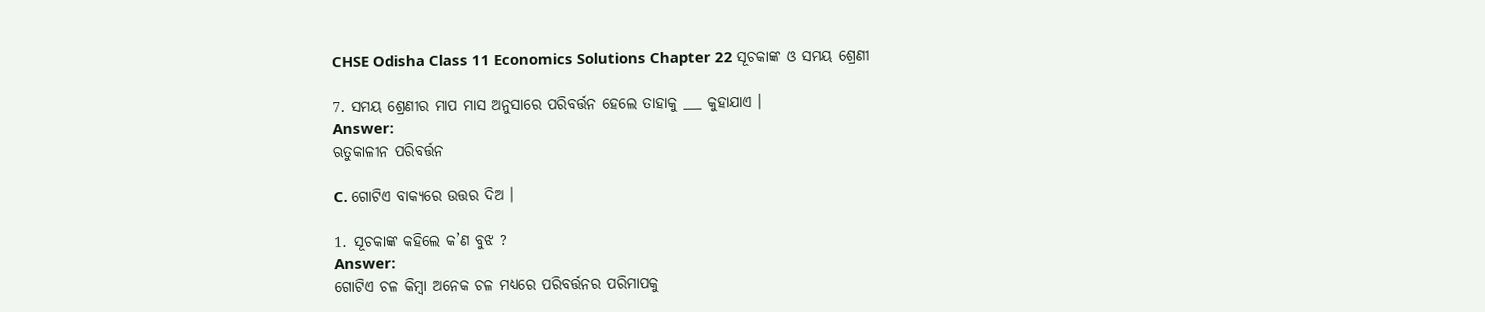CHSE Odisha Class 11 Economics Solutions Chapter 22 ସୂଚକାଙ୍କ ଓ ସମୟ ଶ୍ରେଣୀ

7. ସମୟ ଶ୍ରେଣୀର ମାପ ମାସ ଅନୁସାରେ ପରିବର୍ତ୍ତନ ହେଲେ ତାହାକୁ ___ କୁହାଯାଏ ।
Answer:
ଋତୁକାଳୀନ ପରିବର୍ତ୍ତନ

C. ଗୋଟିଏ ବାକ୍ୟରେ ଉତ୍ତର ଦିଅ ।

1. ସୂଚକାଙ୍କ କହିଲେ କ’ଣ ବୁଝ ?
Answer:
ଗୋଟିଏ ଚଳ କିମ୍ବା ଅନେକ ଚଳ ମଧ୍ଯରେ ପରିବର୍ତ୍ତନର ପରିମାପକୁ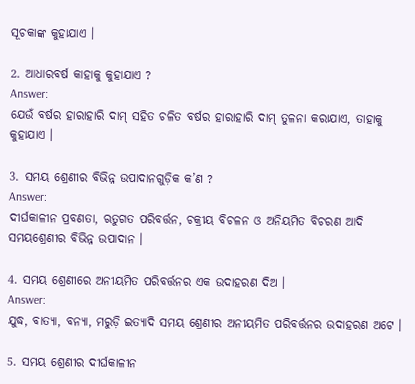ସୂଚକାଙ୍କ କୁହାଯାଏ ।

2. ଆଧାରବର୍ଷ କାହାକୁ କୁହାଯାଏ ?
Answer:
ଯେଉଁ ବର୍ଷର ହାରାହାରି ଦାମ୍ ସହିତ ଚଳିତ ବର୍ଷର ହାରାହାରି ଦାମ୍ ତୁଳନା କରାଯାଏ, ତାହାକୁ କୁହାଯାଏ ।

3. ସମୟ ଶ୍ରେଣୀର ବିଭିନ୍ନ ଉପାଦାନଗୁଡ଼ିକ କ’ଣ ?
Answer:
ଦୀର୍ଘକାଳୀନ ପ୍ରବଣତା, ଋତୁଗତ ପରିବର୍ତ୍ତନ, ଚକ୍ରୀୟ ବିଚଳନ ଓ ଅନିୟମିତ ବିଚରଣ ଆଦି ସମୟଶ୍ରେଣୀର ବିଭିନ୍ନ ଉପାଦାନ ।

4. ସମୟ ଶ୍ରେଣୀରେ ଅନୀୟମିତ ପରିବର୍ତ୍ତନର ଏକ ଉଦାହରଣ ଦିଅ ।
Answer:
ଯୁଦ୍ଧ, ବାତ୍ୟା, ବନ୍ୟା, ମରୁଡ଼ି ଇତ୍ୟାଦି ସମୟ ଶ୍ରେଣୀର ଅନୀୟମିତ ପରିବର୍ତ୍ତନର ଉଦାହରଣ ଅଟେ ।

5. ସମୟ ଶ୍ରେଣୀର ଦୀର୍ଘକାଳୀନ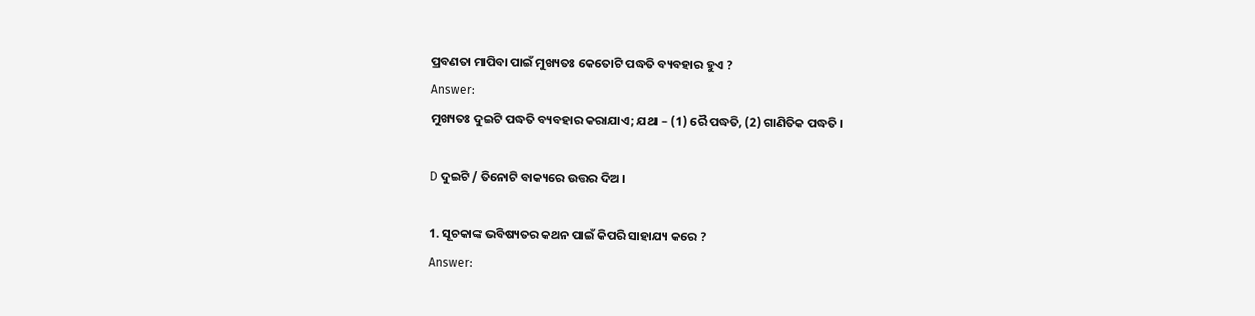ପ୍ରବଣତା ମାପିବା ପାଇଁ ମୁଖ୍ୟତଃ କେତୋଟି ପଦ୍ଧତି ବ୍ୟବହାର ହୁଏ ?
Answer:
ମୁଖ୍ୟତଃ ଦୁଇଟି ପଦ୍ଧତି ବ୍ୟବହାର କରାଯାଏ; ଯଥା – (1) ରୈ ପଦ୍ଧତି, (2) ଗାଣିତିକ ପଦ୍ଧତି ।

D ଦୁଇଟି / ତିନୋଟି ବାକ୍ୟରେ ଉତ୍ତର ଦିଅ ।

1. ସୂଚକାଙ୍କ ଭବିଷ୍ୟତର କଥନ ପାଇଁ କିପରି ସାହାଯ୍ୟ କରେ ?
Answer: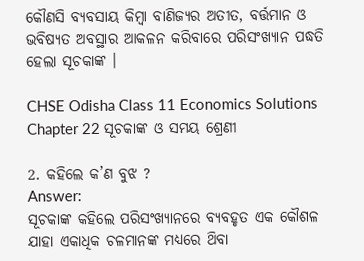କୌଣସି ବ୍ୟବସାୟ କିମ୍ବା ବାଣିଜ୍ୟର ଅତୀତ, ବର୍ତ୍ତମାନ ଓ ଭବିଷ୍ୟତ ଅବସ୍ଥାର ଆକଳନ କରିବାରେ ପରିସଂଖ୍ୟାନ ପଦ୍ଧତି ହେଲା ସୂଚକାଙ୍କ ।

CHSE Odisha Class 11 Economics Solutions Chapter 22 ସୂଚକାଙ୍କ ଓ ସମୟ ଶ୍ରେଣୀ

2. କହିଲେ କ’ଣ ବୁଝ ?
Answer:
ସୂଚକାଙ୍କ କହିଲେ ପରିସଂଖ୍ୟାନରେ ବ୍ୟବହୃତ ଏକ କୌଶଳ ଯାହା ଏକାଧିକ ଚଳମାନଙ୍କ ମଧ୍ୟରେ ଥ‌ିବା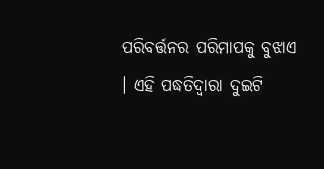ପରିବର୍ତ୍ତନର ପରିମାପକୁ ବୁଝାଏ । ଏହି ପଦ୍ଧତିଦ୍ୱାରା ଦୁଇଟି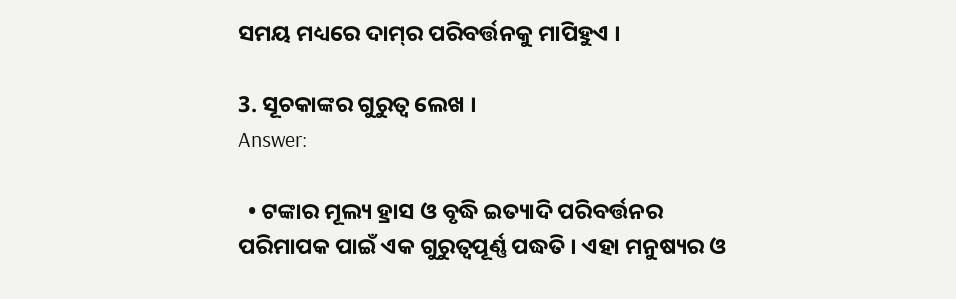ସମୟ ମଧ୍ୟରେ ଦାମ୍‌ର ପରିବର୍ତ୍ତନକୁ ମାପିହୁଏ ।

3. ସୂଚକାଙ୍କର ଗୁରୁତ୍ଵ ଲେଖ ।
Answer:

  • ଟଙ୍କାର ମୂଲ୍ୟ ହ୍ରାସ ଓ ବୃଦ୍ଧି ଇତ୍ୟାଦି ପରିବର୍ତ୍ତନର ପରିମାପକ ପାଇଁ ଏକ ଗୁରୁତ୍ଵପୂର୍ଣ୍ଣ ପଦ୍ଧତି । ଏହା ମନୁଷ୍ୟର ଓ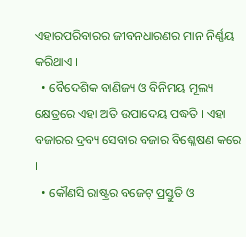ଏହାରପରିବାରର ଜୀବନଧାରଣର ମାନ ନିର୍ଣ୍ଣୟ କରିଥାଏ ।
  • ବୈଦେଶିକ ବାଣିଜ୍ୟ ଓ ବିନିମୟ ମୂଲ୍ୟ କ୍ଷେତ୍ରରେ ଏହା ଅତି ଉପାଦେୟ ପଦ୍ଧତି । ଏହା ବଜାରର ଦ୍ରବ୍ୟ ସେବାର ବଜାର ବିଶ୍ଳେଷଣ କରେ ।
  • କୌଣସି ରାଷ୍ଟ୍ରର ବଜେଟ୍ ପ୍ରସ୍ତୁତି ଓ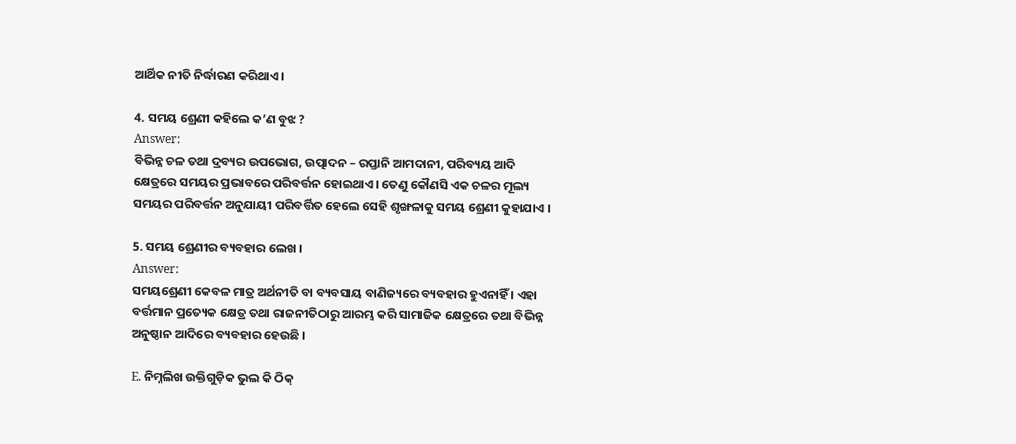ଆର୍ଥିକ ନୀତି ନିର୍ଦ୍ଧାରଣ କରିଥାଏ ।

4. ସମୟ ଶ୍ରେଣୀ କହିଲେ କ’ଣ ବୁଝ ?
Answer:
ବିଭିନ୍ନ ଚଳ ତଥା ଦ୍ରବ୍ୟର ଉପଭୋଗ, ଉତ୍ପାଦନ – ରପ୍ତାନି ଆମଦାନୀ, ପରିବ୍ୟୟ ଆଦି କ୍ଷେତ୍ରରେ ସମୟର ପ୍ରଭାବରେ ପରିବର୍ତ୍ତନ ହୋଇଥାଏ । ତେଣୁ କୌଣସି ଏକ ଚଳର ମୂଲ୍ୟ ସମୟର ପରିବର୍ତ୍ତନ ଅନୁଯାୟୀ ପରିବର୍ତ୍ତିତ ହେଲେ ସେହି ଶୃଙ୍ଖଳାକୁ ସମୟ ଶ୍ରେଣୀ କୁହାଯାଏ ।

5. ସମୟ ଶ୍ରେଣୀର ବ୍ୟବହାର ଲେଖ ।
Answer:
ସମୟଶ୍ରେଣୀ କେବଳ ମାତ୍ର ଅର୍ଥନୀତି ବା ବ୍ୟବସାୟ ବାଣିଜ୍ୟରେ ବ୍ୟବହାର ହୁଏନାହିଁ । ଏହା ବର୍ତ୍ତମାନ ପ୍ରତ୍ୟେକ କ୍ଷେତ୍ର ତଥା ରାଜନୀତିଠାରୁ ଆରମ୍ଭ କରି ସାମାଜିକ କ୍ଷେତ୍ରରେ ତଥା ବିଭିନ୍ନ ଅନୁଷ୍ଠାନ ଆଦିରେ ବ୍ୟବହାର ହେଉଛି ।

E. ନିମ୍ନଲିଖ ଉକ୍ତିଗୁଡ଼ିକ ଭୁଲ କି ଠିକ୍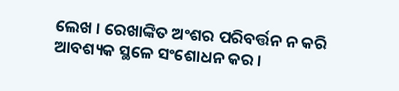ଲେଖ । ରେଖାଙ୍କିତ ଅଂଶର ପରିବର୍ତ୍ତନ ନ କରି ଆବଶ୍ୟକ ସ୍ଥଳେ ସଂଶୋଧନ କର ।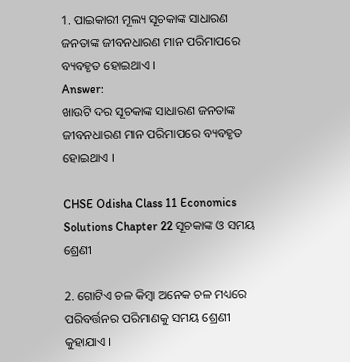1. ପାଇକାରୀ ମୂଲ୍ୟ ସୂଚକାଙ୍କ ସାଧାରଣ ଜନତାଙ୍କ ଜୀବନଧାରଣ ମାନ ପରିମାପରେ ବ୍ୟବହୃତ ହୋଇଥାଏ ।
Answer:
ଖାଉଟି ଦର ସୂଚକାଙ୍କ ସାଧାରଣ ଜନତାଙ୍କ ଜୀବନଧାରଣ ମାନ ପରିମାପରେ ବ୍ୟବହୃତ ହୋଇଥାଏ ।

CHSE Odisha Class 11 Economics Solutions Chapter 22 ସୂଚକାଙ୍କ ଓ ସମୟ ଶ୍ରେଣୀ

2. ଗୋଟିଏ ଚଳ କିମ୍ବା ଅନେକ ଚଳ ମଧ୍ୟରେ ପରିବର୍ତ୍ତନର ପରିମାଣକୁ ସମୟ ଶ୍ରେଣୀ କୁହାଯାଏ ।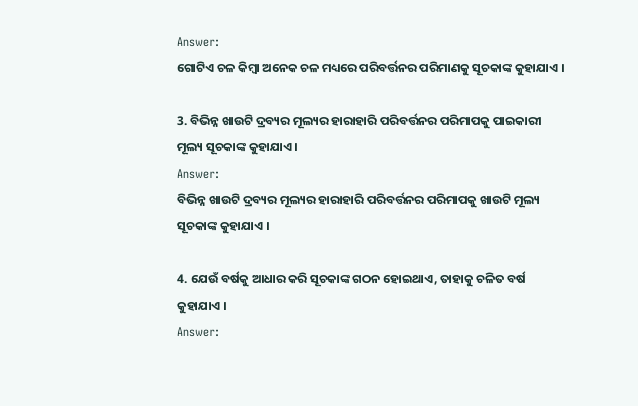Answer:
ଗୋଟିଏ ଚଳ କିମ୍ବା ଅନେକ ଚଳ ମଧ୍ୟରେ ପରିବର୍ତ୍ତନର ପରିମାଣକୁ ସୂଚକାଙ୍କ କୁହାଯାଏ ।

3. ବିଭିନ୍ନ ଖାଉଟି ଦ୍ରବ୍ୟର ମୂଲ୍ୟର ହାରାହାରି ପରିବର୍ତ୍ତନର ପରିମାପକୁ ପାଇକାରୀ ମୂଲ୍ୟ ସୂଚକାଙ୍କ କୁହାଯାଏ ।
Answer:
ବିଭିନ୍ନ ଖାଉଟି ଦ୍ରବ୍ୟର ମୂଲ୍ୟର ହାରାହାରି ପରିବର୍ତ୍ତନର ପରିମାପକୁ ଖାଉଟି ମୂଲ୍ୟ ସୂଚକାଙ୍କ କୁହାଯାଏ ।

4. ଯେଉଁ ବର୍ଷକୁ ଆଧାର କରି ସୂଚକାଙ୍କ ଗଠନ ହୋଇଥାଏ, ତାହାକୁ ଚଳିତ ବର୍ଷ କୁହାଯାଏ ।
Answer: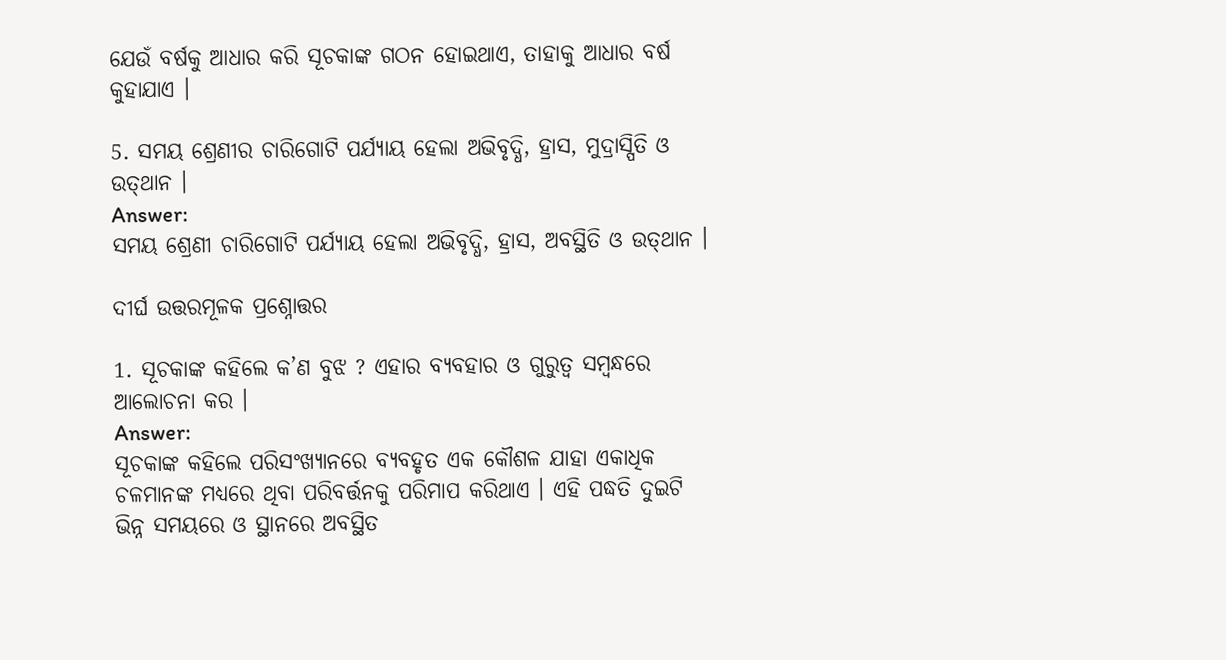ଯେଉଁ ବର୍ଷକୁ ଆଧାର କରି ସୂଚକାଙ୍କ ଗଠନ ହୋଇଥାଏ, ତାହାକୁ ଆଧାର ବର୍ଷ କୁହାଯାଏ ।

5. ସମୟ ଶ୍ରେଣୀର ଚାରିଗୋଟି ପର୍ଯ୍ୟାୟ ହେଲା ଅଭିବୃଦ୍ଧି, ହ୍ରାସ, ମୁଦ୍ରାସ୍ପିତି ଓ ଉତ୍‌ଥାନ ।
Answer:
ସମୟ ଶ୍ରେଣୀ ଚାରିଗୋଟି ପର୍ଯ୍ୟାୟ ହେଲା ଅଭିବୃଦ୍ଧି, ହ୍ରାସ, ଅବସ୍ଥିତି ଓ ଉତ୍‌ଥାନ ।

ଦୀର୍ଘ ଉତ୍ତରମୂଳକ ପ୍ରଶ୍ନୋତ୍ତର

1. ସୂଚକାଙ୍କ କହିଲେ କ’ଣ ବୁଝ ? ଏହାର ବ୍ୟବହାର ଓ ଗୁରୁତ୍ଵ ସମ୍ବନ୍ଧରେ ଆଲୋଚନା କର ।
Answer:
ସୂଚକାଙ୍କ କହିଲେ ପରିସଂଖ୍ୟାନରେ ବ୍ୟବହୃତ ଏକ କୌଶଳ ଯାହା ଏକାଧିକ ଚଳମାନଙ୍କ ମଧ୍ୟରେ ଥିବା ପରିବର୍ତ୍ତନକୁ ପରିମାପ କରିଥାଏ । ଏହି ପଦ୍ଧତି ଦୁଇଟି ଭିନ୍ନ ସମୟରେ ଓ ସ୍ଥାନରେ ଅବସ୍ଥିତ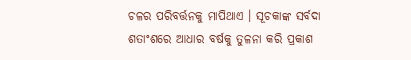ଚଳର ପରିବର୍ତ୍ତନକୁ ମାପିଥାଏ । ସୂଚକାଙ୍କ ସର୍ବଦା ଶତାଂଶରେ ଆଧାର ବର୍ଷକୁ ତୁଳନା କରି ପ୍ରକାଶ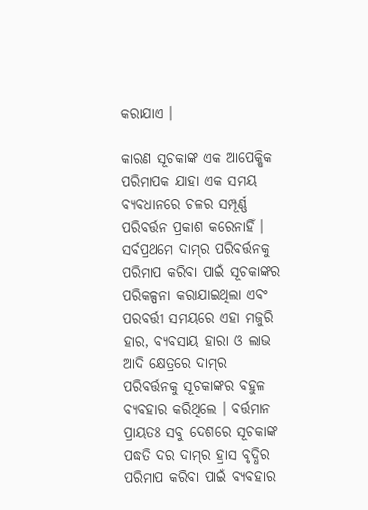କରାଯାଏ ।

କାରଣ ସୂଚକାଙ୍କ ଏକ ଆପେକ୍ଷିକ ପରିମାପକ ଯାହା ଏକ ସମୟ ବ୍ୟବଧାନରେ ଚଳର ସମ୍ପୂର୍ଣ୍ଣ ପରିବର୍ତ୍ତନ ପ୍ରକାଶ କରେନାହିଁ । ସର୍ବପ୍ରଥମେ ଦାମ୍‌ର ପରିବର୍ତ୍ତନକୁ ପରିମାପ କରିବା ପାଇଁ ସୂଚକାଙ୍କର ପରିକଳ୍ପନା କରାଯାଇଥିଲା ଏବଂ ପରବର୍ତ୍ତୀ ସମୟରେ ଏହା ମଜୁରି ହାର, ବ୍ୟବସାୟ ହାରା ଓ ଲାଭ ଆଦି କ୍ଷେତ୍ରରେ ଦାମ୍‌ର ପରିବର୍ତ୍ତନକୁ ସୂଚକାଙ୍କର ବହୁଳ ବ୍ୟବହାର କରିଥିଲେ । ବର୍ତ୍ତମାନ ପ୍ରାୟତଃ ସବୁ ଦେଶରେ ସୂଚକାଙ୍କ ପଦ୍ଧତି ଦର ଦାମ୍‌ର ହ୍ରାସ ବୃଦ୍ଧିର ପରିମାପ କରିବା ପାଇଁ ବ୍ୟବହାର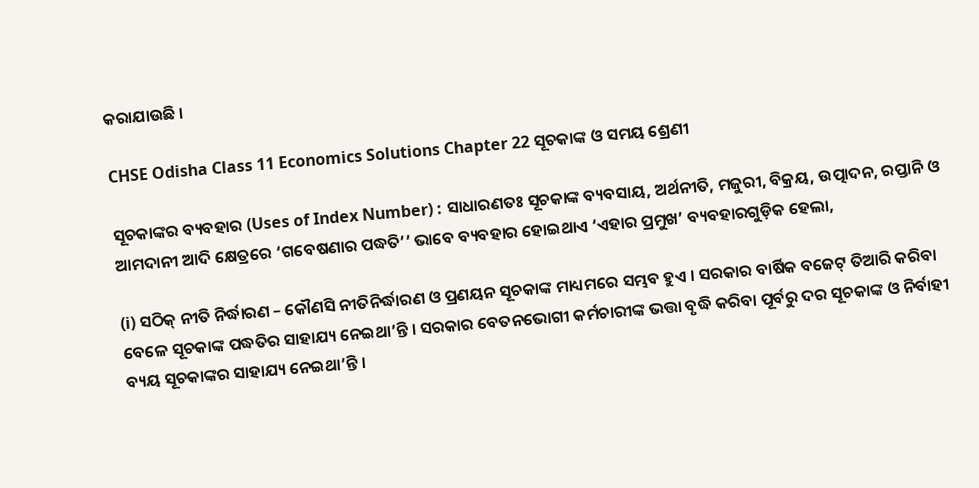କରାଯାଉଛି ।

CHSE Odisha Class 11 Economics Solutions Chapter 22 ସୂଚକାଙ୍କ ଓ ସମୟ ଶ୍ରେଣୀ

ସୂଚକାଙ୍କର ବ୍ୟବହାର (Uses of Index Number) : ସାଧାରଣତଃ ସୂଚକାଙ୍କ ବ୍ୟବସାୟ, ଅର୍ଥନୀତି, ମଜୁରୀ, ବିକ୍ରୟ, ଉତ୍ପାଦନ, ରପ୍ତାନି ଓ ଆମଦାନୀ ଆଦି କ୍ଷେତ୍ରରେ ‘ଗବେଷଣାର ପଦ୍ଧତି’’ ଭାବେ ବ୍ୟବହାର ହୋଇଥାଏ ‘ଏହାର ପ୍ରମୁଖ’ ବ୍ୟବହାରଗୁଡ଼ିକ ହେଲା,

(i) ସଠିକ୍ ନୀତି ନିର୍ଦ୍ଧାରଣ – କୌଣସି ନୀତିନିର୍ଦ୍ଧାରଣ ଓ ପ୍ରଣୟନ ସୂଚକାଙ୍କ ମାଧ୍ୟମରେ ସମ୍ଭବ ହୁଏ । ସରକାର ବାର୍ଷିକ ବଜେଟ୍ ତିଆରି କରିବା ବେଳେ ସୂଚକାଙ୍କ ପଦ୍ଧତିର ସାହାଯ୍ୟ ନେଇଥା’ନ୍ତି । ସରକାର ବେତନଭୋଗୀ କର୍ମଚାରୀଙ୍କ ଭତ୍ତା ବୃଦ୍ଧି କରିବା ପୂର୍ବରୁ ଦର ସୂଚକାଙ୍କ ଓ ନିର୍ବାହୀ ବ୍ୟୟ ସୂଚକାଙ୍କର ସାହାଯ୍ୟ ନେଇଥା’ନ୍ତି ।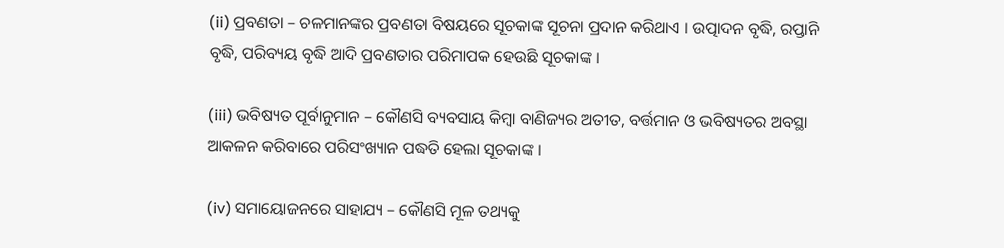(ii) ପ୍ରବଣତା – ଚଳମାନଙ୍କର ପ୍ରବଣତା ବିଷୟରେ ସୂଚକାଙ୍କ ସୂଚନା ପ୍ରଦାନ କରିଥାଏ । ଉତ୍ପାଦନ ବୃଦ୍ଧି, ରପ୍ତାନି ବୃଦ୍ଧି, ପରିବ୍ୟୟ ବୃଦ୍ଧି ଆଦି ପ୍ରବଣତାର ପରିମାପକ ହେଉଛି ସୂଚକାଙ୍କ ।

(iii) ଭବିଷ୍ୟତ ପୂର୍ବାନୁମାନ – କୌଣସି ବ୍ୟବସାୟ କିମ୍ବା ବାଣିଜ୍ୟର ଅତୀତ, ବର୍ତ୍ତମାନ ଓ ଭବିଷ୍ୟତର ଅବସ୍ଥା ଆକଳନ କରିବାରେ ପରିସଂଖ୍ୟାନ ପଦ୍ଧତି ହେଲା ସୂଚକାଙ୍କ ।

(iv) ସମାୟୋଜନରେ ସାହାଯ୍ୟ – କୌଣସି ମୂଳ ତଥ୍ୟକୁ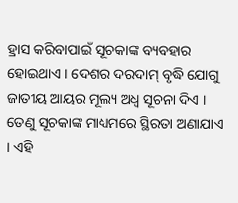ହ୍ରାସ କରିବାପାଇଁ ସୂଚକାଙ୍କ ବ୍ୟବହାର ହୋଇଥାଏ । ଦେଶର ଦରଦାମ୍ ବୃଦ୍ଧି ଯୋଗୁ ଜାତୀୟ ଆୟର ମୂଲ୍ୟ ଅଧ୍ଵ ସୂଚନା ଦିଏ । ତେଣୁ ସୂଚକାଙ୍କ ମାଧ୍ୟମରେ ସ୍ଥିରତା ଅଣାଯାଏ । ଏହି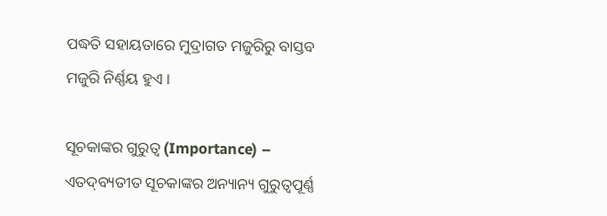ପଦ୍ଧତି ସହାୟତାରେ ମୁଦ୍ରାଗତ ମଜୁରିରୁ ବାସ୍ତବ ମଜୁରି ନିର୍ଣ୍ଣୟ ହୁଏ ।

ସୂଚକାଙ୍କର ଗୁରୁତ୍ୱ (Importance) – ଏତଦ୍‌ବ୍ୟତୀତ ସୂଚକାଙ୍କର ଅନ୍ୟାନ୍ୟ ଗୁରୁତ୍ୱପୂର୍ଣ୍ଣ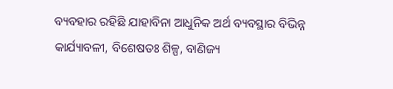ବ୍ୟବହାର ରହିଛି ଯାହାବିନା ଆଧୁନିକ ଅର୍ଥ ବ୍ୟବସ୍ଥାର ବିଭିନ୍ନ କାର୍ଯ୍ୟାବଳୀ, ବିଶେଷତଃ ଶିଳ୍ପ, ବାଣିଜ୍ୟ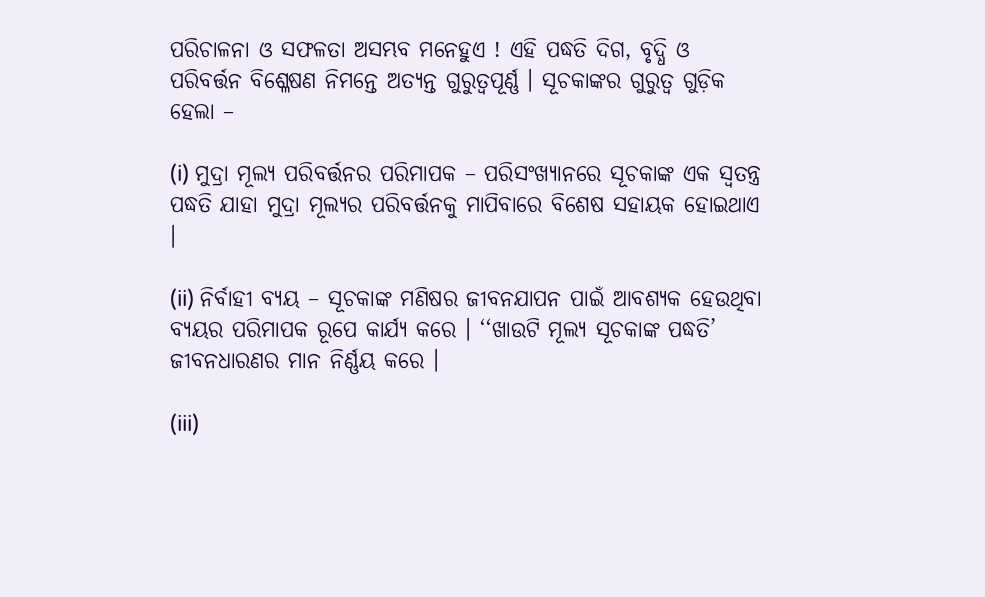ପରିଚାଳନା ଓ ସଫଳତା ଅସମ୍ଭବ ମନେହୁଏ ! ଏହି ପଦ୍ଧତି ଦିଗ, ବୃଦ୍ଧି ଓ ପରିବର୍ତ୍ତନ ବିଶ୍ଳେଷଣ ନିମନ୍ତେ ଅତ୍ୟନ୍ତ ଗୁରୁତ୍ବପୂର୍ଣ୍ଣ । ସୂଚକାଙ୍କର ଗୁରୁତ୍ଵ ଗୁଡ଼ିକ ହେଲା –

(i) ମୁଦ୍ରା ମୂଲ୍ୟ ପରିବର୍ତ୍ତନର ପରିମାପକ – ପରିସଂଖ୍ୟାନରେ ସୂଚକାଙ୍କ ଏକ ସ୍ବତନ୍ତ୍ର ପଦ୍ଧତି ଯାହା ମୁଦ୍ରା ମୂଲ୍ୟର ପରିବର୍ତ୍ତନକୁ ମାପିବାରେ ବିଶେଷ ସହାୟକ ହୋଇଥାଏ ।

(ii) ନିର୍ବାହୀ ବ୍ୟୟ – ସୂଚକାଙ୍କ ମଣିଷର ଜୀବନଯାପନ ପାଇଁ ଆବଶ୍ୟକ ହେଉଥିବା ବ୍ୟୟର ପରିମାପକ ରୂପେ କାର୍ଯ୍ୟ କରେ । ‘‘ଖାଉଟି ମୂଲ୍ୟ ସୂଚକାଙ୍କ ପଦ୍ଧତି’ ଜୀବନଧାରଣର ମାନ ନିର୍ଣ୍ଣୟ କରେ ।

(iii)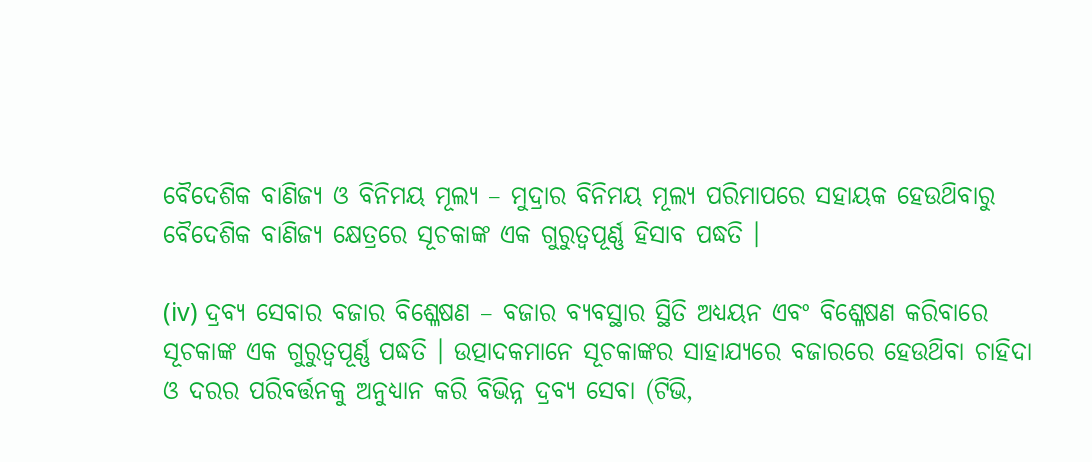ବୈଦେଶିକ ବାଣିଜ୍ୟ ଓ ବିନିମୟ ମୂଲ୍ୟ – ମୁଦ୍ରାର ବିନିମୟ ମୂଲ୍ୟ ପରିମାପରେ ସହାୟକ ହେଉଥ‌ିବାରୁ ବୈଦେଶିକ ବାଣିଜ୍ୟ କ୍ଷେତ୍ରରେ ସୂଚକାଙ୍କ ଏକ ଗୁରୁତ୍ଵପୂର୍ଣ୍ଣ ହିସାବ ପଦ୍ଧତି ।

(iv) ଦ୍ରବ୍ୟ ସେବାର ବଜାର ବିଶ୍ଳେଷଣ – ବଜାର ବ୍ୟବସ୍ଥାର ସ୍ଥିତି ଅଧ୍ୟୟନ ଏବଂ ବିଶ୍ଳେଷଣ କରିବାରେ ସୂଚକାଙ୍କ ଏକ ଗୁରୁତ୍ଵପୂର୍ଣ୍ଣ ପଦ୍ଧତି । ଉତ୍ପାଦକମାନେ ସୂଚକାଙ୍କର ସାହାଯ୍ୟରେ ବଜାରରେ ହେଉଥ‌ିବା ଚାହିଦା ଓ ଦରର ପରିବର୍ତ୍ତନକୁ ଅନୁଧ୍ୟାନ କରି ବିଭିନ୍ନ ଦ୍ରବ୍ୟ ସେବା (ଟିଭି,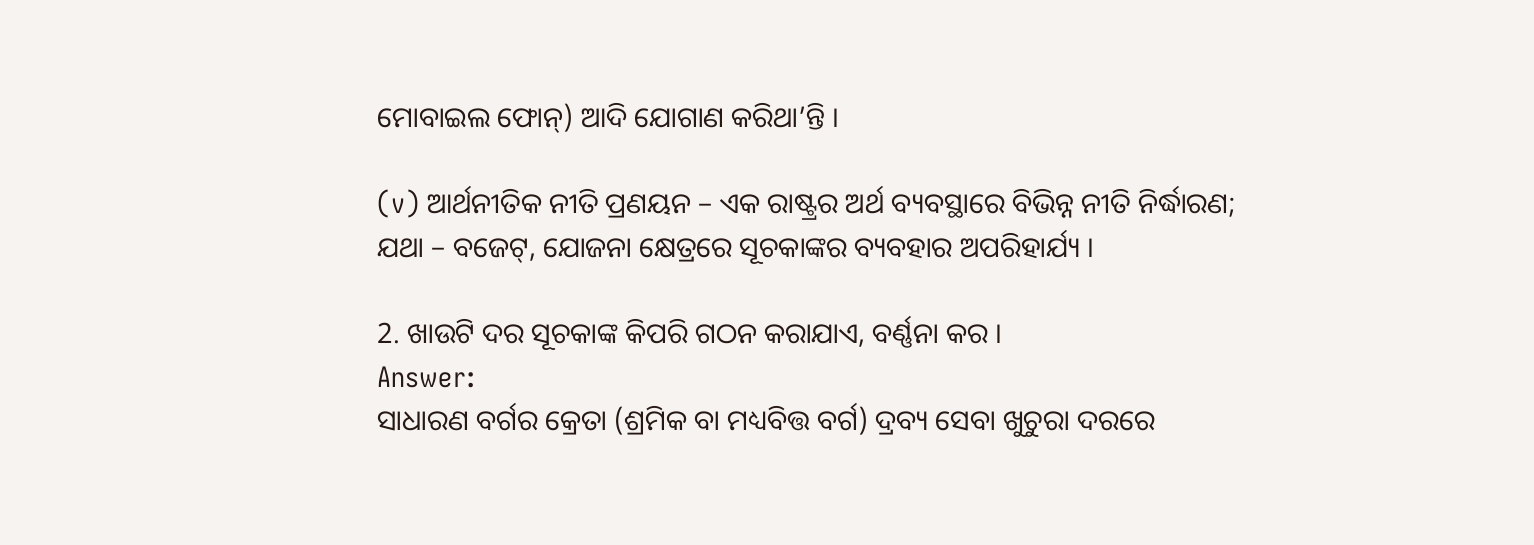ମୋବାଇଲ ଫୋନ୍) ଆଦି ଯୋଗାଣ କରିଥା’ନ୍ତି ।

(v) ଆର୍ଥନୀତିକ ନୀତି ପ୍ରଣୟନ – ଏକ ରାଷ୍ଟ୍ରର ଅର୍ଥ ବ୍ୟବସ୍ଥାରେ ବିଭିନ୍ନ ନୀତି ନିର୍ଦ୍ଧାରଣ; ଯଥା – ବଜେଟ୍, ଯୋଜନା କ୍ଷେତ୍ରରେ ସୂଚକାଙ୍କର ବ୍ୟବହାର ଅପରିହାର୍ଯ୍ୟ ।

2. ଖାଉଟି ଦର ସୂଚକାଙ୍କ କିପରି ଗଠନ କରାଯାଏ, ବର୍ଣ୍ଣନା କର ।
Answer:
ସାଧାରଣ ବର୍ଗର କ୍ରେତା (ଶ୍ରମିକ ବା ମଧ୍ୟବିତ୍ତ ବର୍ଗ) ଦ୍ରବ୍ୟ ସେବା ଖୁଚୁରା ଦରରେ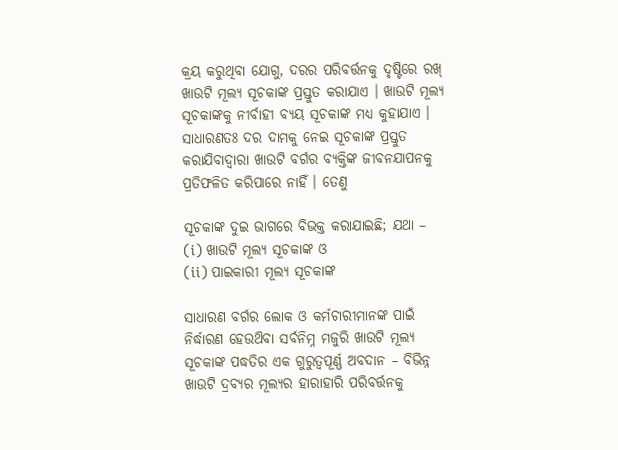କ୍ରୟ କରୁଥିବା ଯୋଗୁ, ଦରର ପରିବର୍ତ୍ତନକୁ ଦୃଷ୍ଟିରେ ରଖ୍ ଖାଉଟି ମୂଲ୍ୟ ସୂଚକାଙ୍କ ପ୍ରସ୍ତୁତ କରାଯାଏ । ଖାଉଟି ମୂଲ୍ୟ ସୂଚକାଙ୍କକୁ ନୀର୍ବାହୀ ବ୍ୟୟ ସୂଚକାଙ୍କ ମଧ୍ୟ କୁହାଯାଏ । ସାଧାରଣତଃ ଦର ଦାମକୁ ନେଇ ସୂଚକାଙ୍କ ପ୍ରସ୍ତୁତ କରାଯିବାଦ୍ୱାରା ଖାଉଟି ବର୍ଗର ବ୍ୟକ୍ତିଙ୍କ ଜୀବନଯାପନକୁ ପ୍ରତିଫଳିତ କରିପାରେ ନାହିଁ । ତେଣୁ

ସୂଚକାଙ୍କ ଦୁଇ ଭାଗରେ ବିଭକ୍ତ କରାଯାଇଛି; ଯଥା –
(i) ଖାଉଟି ମୂଲ୍ୟ ସୂଚକାଙ୍କ ଓ
(ii) ପାଇକାରୀ ମୂଲ୍ୟ ସୂଚକାଙ୍କ

ସାଧାରଣ ବର୍ଗର ଲୋକ ଓ କର୍ମଚାରୀମାନଙ୍କ ପାଇଁ ନିର୍ଦ୍ଧାରଣ ହେଉଥ‌ିବା ସର୍ବନିମ୍ନ ମଜୁରି ଖାଉଟି ମୂଲ୍ୟ ସୂଚକାଙ୍କ ପଦ୍ଧତିର ଏକ ଗୁରୁତ୍ଵପୂର୍ଣ୍ଣ ଅବଦାନ – ବିଭିନ୍ନ ଖାଉଟି ଦ୍ରବ୍ୟର ମୂଲ୍ୟର ହାରାହାରି ପରିବର୍ତ୍ତନକୁ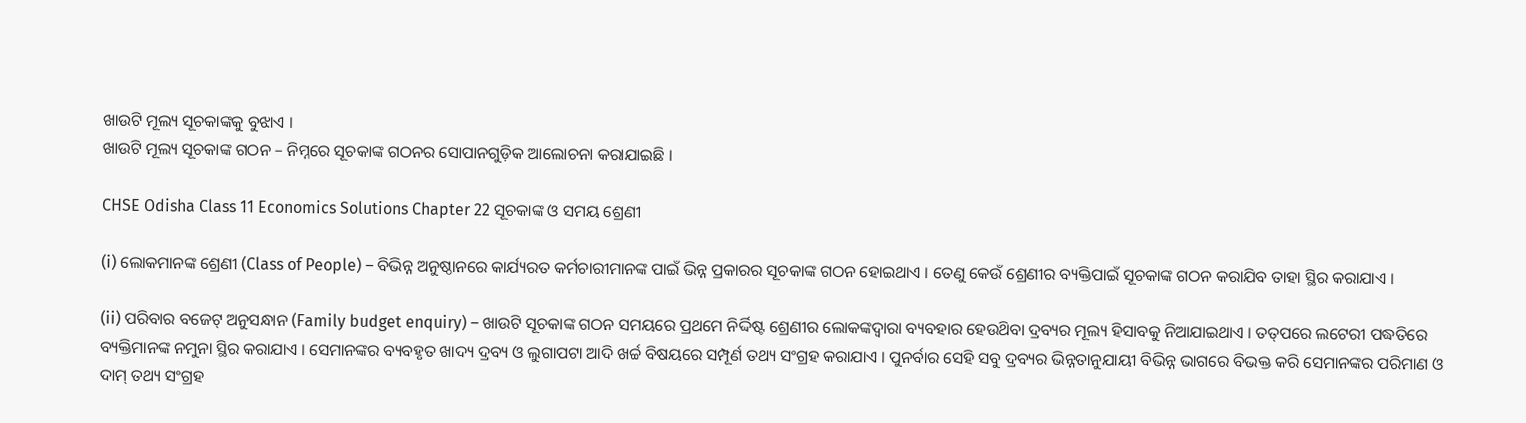ଖାଉଟି ମୂଲ୍ୟ ସୂଚକାଙ୍କକୁ ବୁଝାଏ ।
ଖାଉଟି ମୂଲ୍ୟ ସୂଚକାଙ୍କ ଗଠନ – ନିମ୍ନରେ ସୂଚକାଙ୍କ ଗଠନର ସୋପାନଗୁଡ଼ିକ ଆଲୋଚନା କରାଯାଇଛି ।

CHSE Odisha Class 11 Economics Solutions Chapter 22 ସୂଚକାଙ୍କ ଓ ସମୟ ଶ୍ରେଣୀ

(i) ଲୋକମାନଙ୍କ ଶ୍ରେଣୀ (Class of People) – ବିଭିନ୍ନ ଅନୁଷ୍ଠାନରେ କାର୍ଯ୍ୟରତ କର୍ମଚାରୀମାନଙ୍କ ପାଇଁ ଭିନ୍ନ ପ୍ରକାରର ସୂଚକାଙ୍କ ଗଠନ ହୋଇଥାଏ । ତେଣୁ କେଉଁ ଶ୍ରେଣୀର ବ୍ୟକ୍ତିପାଇଁ ସୂଚକାଙ୍କ ଗଠନ କରାଯିବ ତାହା ସ୍ଥିର କରାଯାଏ ।

(ii) ପରିବାର ବଜେଟ୍ ଅନୁସନ୍ଧାନ (Family budget enquiry) – ଖାଉଟି ସୂଚକାଙ୍କ ଗଠନ ସମୟରେ ପ୍ରଥମେ ନିର୍ଦ୍ଦିଷ୍ଟ ଶ୍ରେଣୀର ଲୋକଙ୍କଦ୍ୱାରା ବ୍ୟବହାର ହେଉଥ‌ିବା ଦ୍ରବ୍ୟର ମୂଲ୍ୟ ହିସାବକୁ ନିଆଯାଇଥାଏ । ତତ୍‌ପରେ ଲଟେରୀ ପଦ୍ଧତିରେ ବ୍ୟକ୍ତିମାନଙ୍କ ନମୁନା ସ୍ଥିର କରାଯାଏ । ସେମାନଙ୍କର ବ୍ୟବହୃତ ଖାଦ୍ୟ ଦ୍ରବ୍ୟ ଓ ଲୁଗାପଟା ଆଦି ଖର୍ଚ୍ଚ ବିଷୟରେ ସମ୍ପୂର୍ଣ ତଥ୍ୟ ସଂଗ୍ରହ କରାଯାଏ । ପୁନର୍ବାର ସେହି ସବୁ ଦ୍ରବ୍ୟର ଭିନ୍ନତାନୁଯାୟୀ ବିଭିନ୍ନ ଭାଗରେ ବିଭକ୍ତ କରି ସେମାନଙ୍କର ପରିମାଣ ଓ ଦାମ୍‌ ତଥ୍ୟ ସଂଗ୍ରହ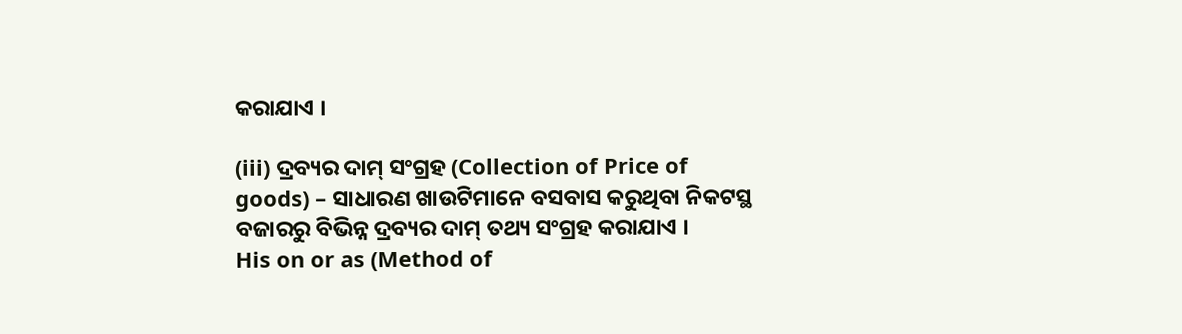କରାଯାଏ ।

(iii) ଦ୍ରବ୍ୟର ଦାମ୍ ସଂଗ୍ରହ (Collection of Price of goods) – ସାଧାରଣ ଖାଉଟିମାନେ ବସବାସ କରୁଥିବା ନିକଟସ୍ଥ ବଜାରରୁ ବିଭିନ୍ନ ଦ୍ରବ୍ୟର ଦାମ୍‌ ତଥ୍ୟ ସଂଗ୍ରହ କରାଯାଏ ।
His on or as (Method of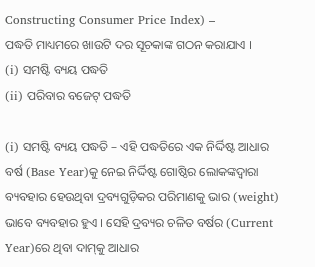Constructing Consumer Price Index) –
ପଦ୍ଧତି ମାଧ୍ୟମରେ ଖାଉଟି ଦର ସୂଚକାଙ୍କ ଗଠନ କରାଯାଏ ।
(i) ସମଷ୍ଟି ବ୍ୟୟ ପଦ୍ଧତି
(ii) ପରିବାର ବଜେଟ୍ ପଦ୍ଧତି

(i) ସମଷ୍ଟି ବ୍ୟୟ ପଦ୍ଧତି – ଏହି ପଦ୍ଧତିରେ ଏକ ନିର୍ଦ୍ଦିଷ୍ଟ ଆଧାର ବର୍ଷ (Base Year)କୁ ନେଇ ନିର୍ଦ୍ଦିଷ୍ଟ ଗୋଷ୍ଠିର ଲୋକଙ୍କଦ୍ବାରା ବ୍ୟବହାର ହେଉଥିବା ଦ୍ରବ୍ୟଗୁଡ଼ିକର ପରିମାଣକୁ ଭାର (weight) ଭାବେ ବ୍ୟବହାର ହୁଏ । ସେହି ଦ୍ରବ୍ୟର ଚଳିତ ବର୍ଷର (Current Year)ରେ ଥିବା ଦାମ୍‌କୁ ଆଧାର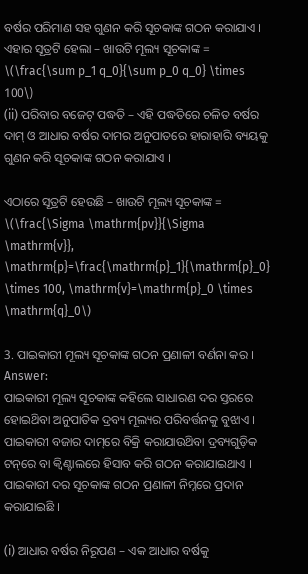ବର୍ଷର ପରିମାଣ ସହ ଗୁଣନ କରି ସୂଚକାଙ୍କ ଗଠନ କରାଯାଏ ।
ଏହାର ସୂତ୍ରଟି ହେଲା – ଖାଉଟି ମୂଲ୍ୟ ସୂଚକାଙ୍କ = \(\frac{\sum p_1 q_0}{\sum p_0 q_0} \times 100\)
(ii) ପରିବାର ବଜେଟ୍ ପଦ୍ଧତି – ଏହି ପଦ୍ଧତିରେ ଚଳିତ ବର୍ଷର ଦାମ୍ ଓ ଆଧାର ବର୍ଷର ଦାମର ଅନୁପାତରେ ହାରାହାରି ବ୍ୟୟକୁ ଗୁଣନ କରି ସୂଚକାଙ୍କ ଗଠନ କରାଯାଏ ।

ଏଠାରେ ସୂତ୍ରଟି ହେଉଛି – ଖାଉଟି ମୂଲ୍ୟ ସୂଚକାଙ୍କ = \(\frac{\Sigma \mathrm{pv}}{\Sigma \mathrm{v}}, \mathrm{p}=\frac{\mathrm{p}_1}{\mathrm{p}_0} \times 100, \mathrm{v}=\mathrm{p}_0 \times \mathrm{q}_0\)

3. ପାଇକାରୀ ମୂଲ୍ୟ ସୂଚକାଙ୍କ ଗଠନ ପ୍ରଣାଳୀ ବର୍ଣନା କର ।
Answer:
ପାଇକାରୀ ମୂଲ୍ୟ ସୂଚକାଙ୍କ କହିଲେ ସାଧାରଣ ଦର ସ୍ତରରେ ହୋଇଥ‌ିବା ଅନୁପାତିକ ଦ୍ରବ୍ୟ ମୂଲ୍ୟର ପରିବର୍ତ୍ତନକୁ ବୁଝାଏ । ପାଇକାରୀ ବଜାର ଦାମ୍‌ରେ ବିକ୍ରି କରାଯାଉଥ‌ିବା ଦ୍ରବ୍ୟଗୁଡ଼ିକ ଟନ୍‌ରେ ବା କ୍ୱିଣ୍ଟାଲରେ ହିସାବ କରି ଗଠନ କରାଯାଇଥାଏ । ପାଇକାରୀ ଦର ସୂଚକାଙ୍କ ଗଠନ ପ୍ରଣାଳୀ ନିମ୍ନରେ ପ୍ରଦାନ କରାଯାଇଛି ।

(i) ଆଧାର ବର୍ଷର ନିରୂପଣ – ଏକ ଆଧାର ବର୍ଷକୁ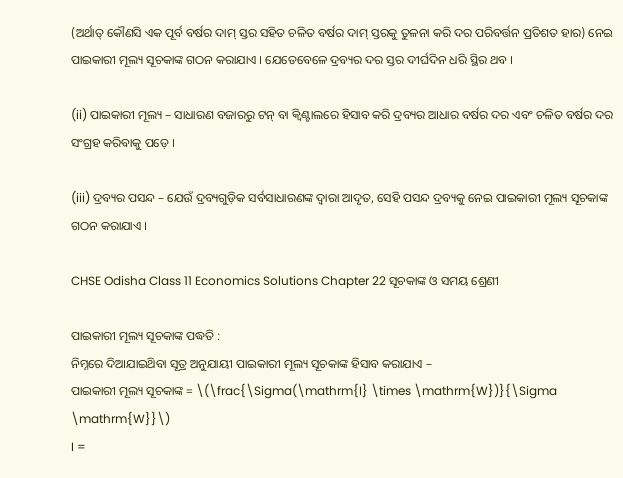(ଅର୍ଥାତ୍ କୌଣସି ଏକ ପୂର୍ବ ବର୍ଷର ଦାମ୍ ସ୍ତର ସହିତ ଚଳିତ ବର୍ଷର ଦାମ୍ ସ୍ତରକୁ ତୁଳନା କରି ଦର ପରିବର୍ତ୍ତନ ପ୍ରତିଶତ ହାର) ନେଇ ପାଇକାରୀ ମୂଲ୍ୟ ସୂଚକାଙ୍କ ଗଠନ କରାଯାଏ । ଯେତେବେଳେ ଦ୍ରବ୍ୟର ଦର ସ୍ତର ଦୀର୍ଘଦିନ ଧରି ସ୍ଥିର ଥବ ।

(ii) ପାଇକାରୀ ମୂଲ୍ୟ – ସାଧାରଣ ବଜାରରୁ ଟନ୍ ବା କ୍ୱିଣ୍ଟାଲରେ ହିସାବ କରି ଦ୍ରବ୍ୟର ଆଧାର ବର୍ଷର ଦର ଏବଂ ଚଳିତ ବର୍ଷର ଦର ସଂଗ୍ରହ କରିବାକୁ ପଡ଼େ ।

(iii) ଦ୍ରବ୍ୟର ପସନ୍ଦ – ଯେଉଁ ଦ୍ରବ୍ୟଗୁଡ଼ିକ ସର୍ବସାଧାରଣଙ୍କ ଦ୍ୱାରା ଆଦୃତ, ସେହି ପସନ୍ଦ ଦ୍ରବ୍ୟକୁ ନେଇ ପାଇକାରୀ ମୂଲ୍ୟ ସୂଚକାଙ୍କ ଗଠନ କରାଯାଏ ।

CHSE Odisha Class 11 Economics Solutions Chapter 22 ସୂଚକାଙ୍କ ଓ ସମୟ ଶ୍ରେଣୀ

ପାଇକାରୀ ମୂଲ୍ୟ ସୂଚକାଙ୍କ ପଦ୍ଧତି :
ନିମ୍ନରେ ଦିଆଯାଇଥ‌ିବା ସୂତ୍ର ଅନୁଯାୟୀ ପାଇକାରୀ ମୂଲ୍ୟ ସୂଚକାଙ୍କ ହିସାବ କରାଯାଏ –
ପାଇକାରୀ ମୂଲ୍ୟ ସୂଚକାଙ୍କ = \(\frac{\Sigma(\mathrm{I} \times \mathrm{W})}{\Sigma \mathrm{W}}\)
I =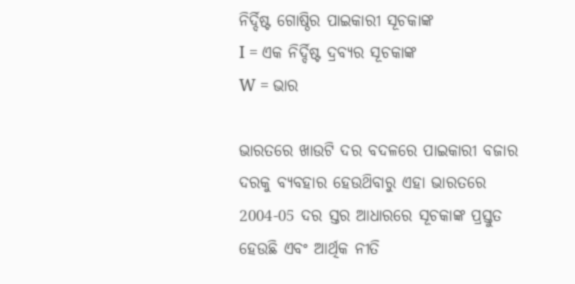ନିର୍ଦ୍ଦିଷ୍ଟ ଗୋଷ୍ଠିର ପାଇକାରୀ ସୂଚକାଙ୍କ
I = ଏକ ନିର୍ଦ୍ଦିଷ୍ଟ ଦ୍ରବ୍ୟର ସୂଚକାଙ୍କ
W = ଭାର

ଭାରତରେ ଖାଉଟି ଦର ବଦଳରେ ପାଇକାରୀ ବଜାର ଦରକୁ ବ୍ୟବହାର ହେଉଥ‌ିବାରୁ ଏହା ଭାରତରେ 2004-05 ଦର ସ୍ତର ଆଧାରରେ ସୂଚକାଙ୍କ ପ୍ରସ୍ତୁତ ହେଉଛି ଏବଂ ଆର୍ଥିକ ନୀତି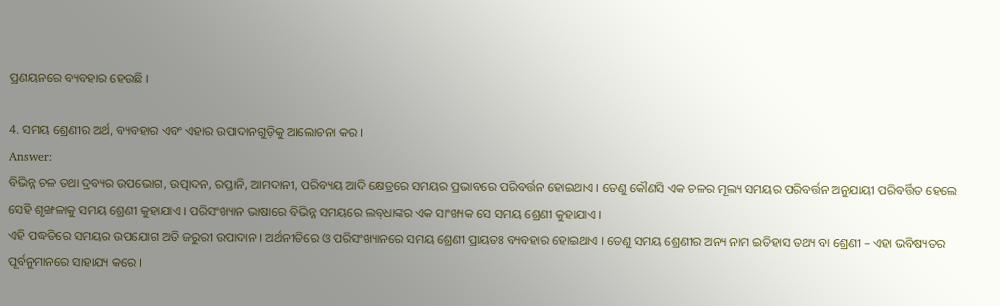ପ୍ରଣୟନରେ ବ୍ୟବହାର ହେଉଛି ।

4. ସମୟ ଶ୍ରେଣୀର ଅର୍ଥ, ବ୍ୟବହାର ଏବଂ ଏହାର ଉପାଦାନଗୁଡ଼ିକୁ ଆଲୋଚନା କର ।
Answer:
ବିଭିନ୍ନ ଚଳ ତଥା ଦ୍ରବ୍ୟର ଉପଭୋଗ, ଉତ୍ପାଦନ, ରପ୍ତାନି, ଆମଦାନୀ, ପରିବ୍ୟୟ ଆଦି କ୍ଷେତ୍ରରେ ସମୟର ପ୍ରଭାବରେ ପରିବର୍ତ୍ତନ ହୋଇଥାଏ । ତେଣୁ କୌଣସି ଏକ ଚଳର ମୂଲ୍ୟ ସମୟର ପରିବର୍ତ୍ତନ ଅନୁଯାୟୀ ପରିବର୍ତ୍ତିତ ହେଲେ ସେହି ଶୃଙ୍ଖଳାକୁ ସମୟ ଶ୍ରେଣୀ କୁହାଯାଏ । ପରିସଂଖ୍ୟାନ ଭାଷାରେ ବିଭିନ୍ନ ସମୟରେ ଲବ୍‌ଧାଙ୍କର ଏକ ସାଂଖ୍ୟକ ସେ ସମୟ ଶ୍ରେଣୀ କୁହାଯାଏ ।
ଏହି ପଦ୍ଧତିରେ ସମୟର ଉପଯୋଗ ଅତି ଜରୁରୀ ଉପାଦାନ । ଅର୍ଥନୀତିରେ ଓ ପରିସଂଖ୍ୟାନରେ ସମୟ ଶ୍ରେଣୀ ପ୍ରାୟତଃ ବ୍ୟବହାର ହୋଇଥାଏ । ତେଣୁ ସମୟ ଶ୍ରେଣୀର ଅନ୍ୟ ନାମ ଇତିହାସ ତଥ୍ୟ ବା ଶ୍ରେଣୀ – ଏହା ଭବିଷ୍ୟତର ପୂର୍ବନୁମାନରେ ସାହାଯ୍ୟ କରେ ।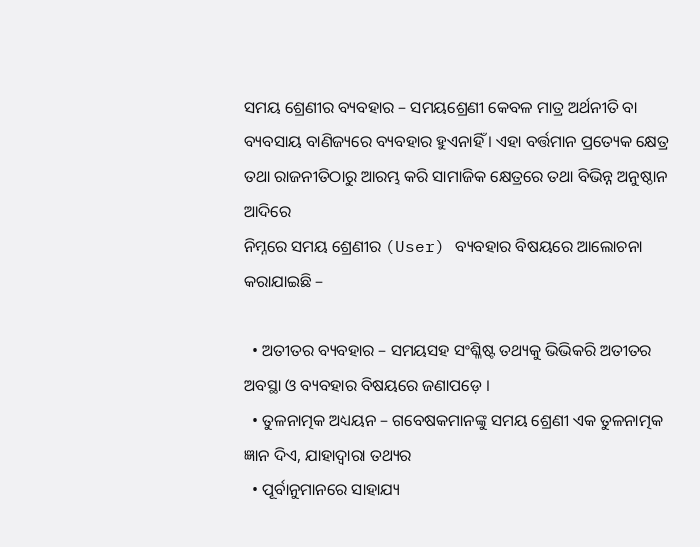ସମୟ ଶ୍ରେଣୀର ବ୍ୟବହାର – ସମୟଶ୍ରେଣୀ କେବଳ ମାତ୍ର ଅର୍ଥନୀତି ବା ବ୍ୟବସାୟ ବାଣିଜ୍ୟରେ ବ୍ୟବହାର ହୁଏନାହିଁ । ଏହା ବର୍ତ୍ତମାନ ପ୍ରତ୍ୟେକ କ୍ଷେତ୍ର ତଥା ରାଜନୀତିଠାରୁ ଆରମ୍ଭ କରି ସାମାଜିକ କ୍ଷେତ୍ରରେ ତଥା ବିଭିନ୍ନ ଅନୁଷ୍ଠାନ ଆଦିରେ
ନିମ୍ନରେ ସମୟ ଶ୍ରେଣୀର (User) ବ୍ୟବହାର ବିଷୟରେ ଆଲୋଚନା କରାଯାଇଛି –

  • ଅତୀତର ବ୍ୟବହାର – ସମୟସହ ସଂଶ୍ଳିଷ୍ଟ ତଥ୍ୟକୁ ଭିଭିକରି ଅତୀତର ଅବସ୍ଥା ଓ ବ୍ୟବହାର ବିଷୟରେ ଜଣାପଡ଼େ ।
  • ତୁଳନାତ୍ମକ ଅଧ୍ୟୟନ – ଗବେଷକମାନଙ୍କୁ ସମୟ ଶ୍ରେଣୀ ଏକ ତୁଳନାତ୍ମକ ଜ୍ଞାନ ଦିଏ, ଯାହାଦ୍ୱାରା ତଥ୍ୟର
  • ପୂର୍ବାନୁମାନରେ ସାହାଯ୍ୟ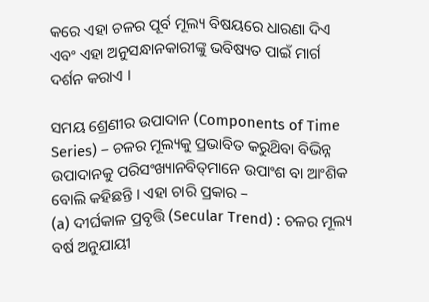କରେ ଏହା ଚଳର ପୂର୍ବ ମୂଲ୍ୟ ବିଷୟରେ ଧାରଣା ଦିଏ ଏବଂ ଏହା ଅନୁସନ୍ଧାନକାରୀଙ୍କୁ ଭବିଷ୍ୟତ ପାଇଁ ମାର୍ଗ ଦର୍ଶନ କରାଏ ।

ସମୟ ଶ୍ରେଣୀର ଉପାଦାନ (Components of Time Series) – ଚଳର ମୂଲ୍ୟକୁ ପ୍ରଭାବିତ କରୁଥ‌ିବା ବିଭିନ୍ନ ଉପାଦାନକୁ ପରିସଂଖ୍ୟାନବିତ୍‌ମାନେ ଉପାଂଶ ବା ଆଂଶିକ ବୋଲି କହିଛନ୍ତି । ଏହା ଚାରି ପ୍ରକାର –
(a) ଦୀର୍ଘକାଳ ପ୍ରବୃତ୍ତି (Secular Trend) : ଚଳର ମୂଲ୍ୟ ବର୍ଷ ଅନୁଯାୟୀ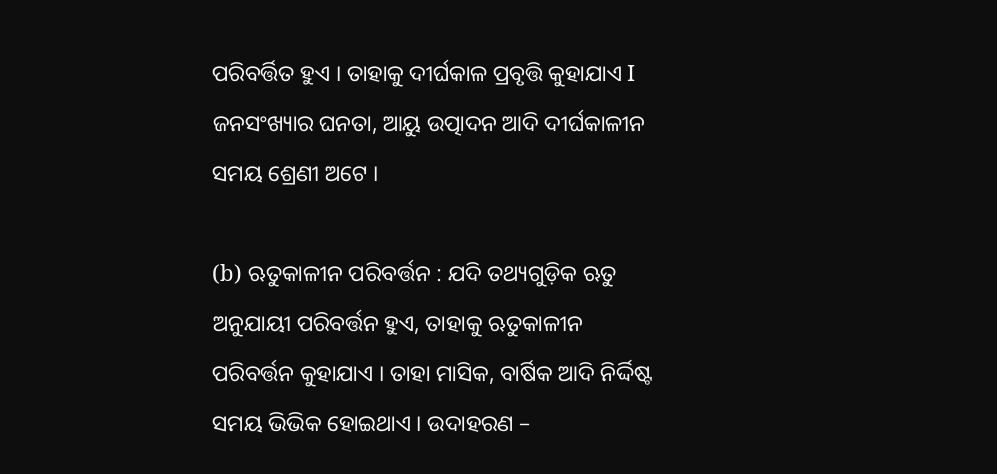ପରିବର୍ତ୍ତିତ ହୁଏ । ତାହାକୁ ଦୀର୍ଘକାଳ ପ୍ରବୃତ୍ତି କୁହାଯାଏ I ଜନସଂଖ୍ୟାର ଘନତା, ଆୟୁ ଉତ୍ପାଦନ ଆଦି ଦୀର୍ଘକାଳୀନ ସମୟ ଶ୍ରେଣୀ ଅଟେ ।

(b) ଋତୁକାଳୀନ ପରିବର୍ତ୍ତନ : ଯଦି ତଥ୍ୟଗୁଡ଼ିକ ଋତୁ ଅନୁଯାୟୀ ପରିବର୍ତ୍ତନ ହୁଏ, ତାହାକୁ ଋତୁକାଳୀନ ପରିବର୍ତ୍ତନ କୁହାଯାଏ । ତାହା ମାସିକ, ବାର୍ଷିକ ଆଦି ନିର୍ଦ୍ଦିଷ୍ଟ ସମୟ ଭିଭିକ ହୋଇଥାଏ । ଉଦାହରଣ –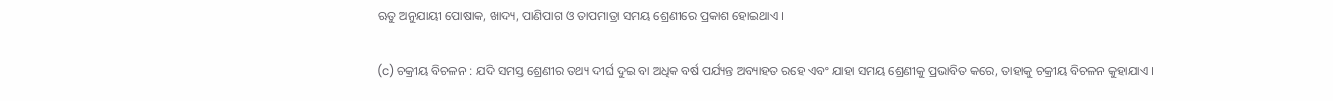ଋତୁ ଅନୁଯାୟୀ ପୋଷାକ, ଖାଦ୍ୟ, ପାଣିପାଗ ଓ ତାପମାତ୍ରା ସମୟ ଶ୍ରେଣୀରେ ପ୍ରକାଶ ହୋଇଥାଏ ।

(c) ଚକ୍ରୀୟ ବିଚଳନ : ଯଦି ସମସ୍ତ ଶ୍ରେଣୀର ତଥ୍ୟ ଦୀର୍ଘ ଦୁଇ ବା ଅଧିକ ବର୍ଷ ପର୍ଯ୍ୟନ୍ତ ଅବ୍ୟାହତ ରହେ ଏବଂ ଯାହା ସମୟ ଶ୍ରେଣୀକୁ ପ୍ରଭାବିତ କରେ, ତାହାକୁ ଚକ୍ରୀୟ ବିଚଳନ କୁହାଯାଏ ।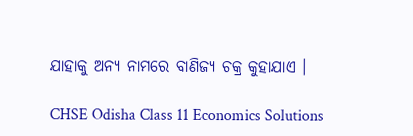ଯାହାକୁ ଅନ୍ୟ ନାମରେ ବାଣିଜ୍ୟ ଚକ୍ର କୁହାଯାଏ ।

CHSE Odisha Class 11 Economics Solutions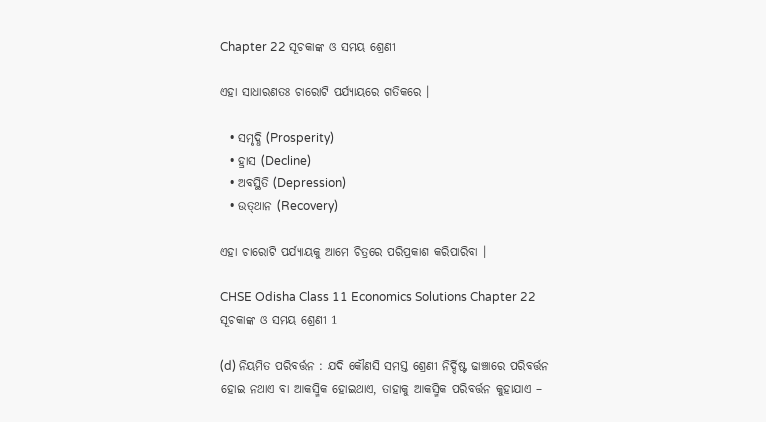Chapter 22 ସୂଚକାଙ୍କ ଓ ସମୟ ଶ୍ରେଣୀ

ଏହା ସାଧାରଣତଃ ଚାରୋଟି ପର୍ଯ୍ୟାୟରେ ଗତିକରେ ।

  • ସମୃଦ୍ଧି (Prosperity)
  • ହ୍ରାସ (Decline)
  • ଅବସ୍ଥିତି (Depression)
  • ଉତ୍‌ଥାନ (Recovery)

ଏହା ଚାରୋଟି ପର୍ଯ୍ୟାୟକୁ ଆମେ ଚିତ୍ରରେ ପରିପ୍ରକାଶ କରିପାରିବା ।

CHSE Odisha Class 11 Economics Solutions Chapter 22 ସୂଚକାଙ୍କ ଓ ସମୟ ଶ୍ରେଣୀ 1

(d) ନିୟମିତ ପରିବର୍ତ୍ତନ : ଯଦି କୌଣସି ସମସ୍ତ ଶ୍ରେଣୀ ନିର୍ଦ୍ଦିଷ୍ଟ ଢାଞ୍ଚାରେ ପରିବର୍ତ୍ତନ ହୋଇ ନଥାଏ ବା ଆକସ୍ମିକ ହୋଇଥାଏ, ତାହାକୁ ଆକସ୍ମିକ ପରିବର୍ତ୍ତନ କୁହାଯାଏ –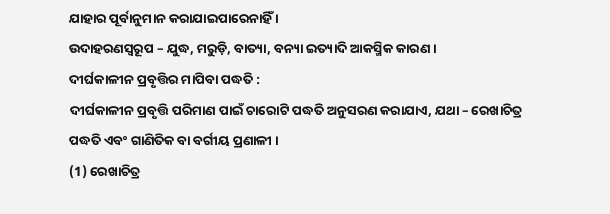ଯାହାର ପୂର୍ବାନୁମାନ କରାଯାଇପାରେନାହିଁ ।
ଉଦାହରଣସ୍ୱରୂପ – ଯୁଦ୍ଧ, ମରୁଡ଼ି, ବାତ୍ୟା, ବନ୍ୟା ଇତ୍ୟାଦି ଆକସ୍ମିକ କାରଣ ।
ଦୀର୍ଘକାଳୀନ ପ୍ରବୃତ୍ତିର ମାପିବା ପଦ୍ଧତି :
ଦୀର୍ଘକାଳୀନ ପ୍ରବୃତ୍ତି ପରିମାଣ ପାଇଁ ଚାରୋଟି ପଦ୍ଧତି ଅନୁସରଣ କରାଯାଏ, ଯଥା – ରେଖାଚିତ୍ର ପଦ୍ଧତି ଏବଂ ଗାଣିତିକ ବା ବର୍ଗୀୟ ପ୍ରଣାଳୀ ।
(1) ରେଖାଚିତ୍ର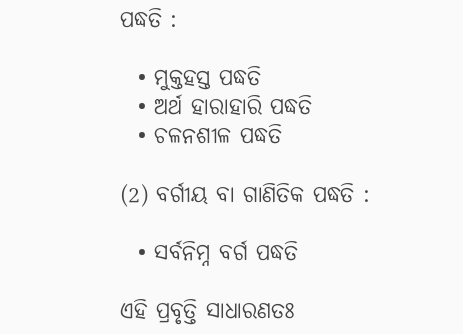ପଦ୍ଧତି :

  • ମୁକ୍ତହସ୍ତ ପଦ୍ଧତି
  • ଅର୍ଥ ହାରାହାରି ପଦ୍ଧତି
  • ଚଳନଶୀଳ ପଦ୍ଧତି

(2) ବର୍ଗୀୟ ବା ଗାଣିତିକ ପଦ୍ଧତି :

  • ସର୍ବନିମ୍ନ ବର୍ଗ ପଦ୍ଧତି

ଏହି ପ୍ରବୃତ୍ତି ସାଧାରଣତଃ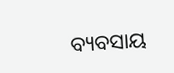ବ୍ୟବସାୟ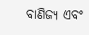ବାଣିଜ୍ୟ ଏବଂ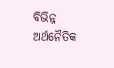ବିଭିନ୍ନ ଅର୍ଥନୈତିକ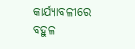କାର୍ଯ୍ୟାବଳୀରେ ବହୁଳ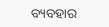ବ୍ୟବହାର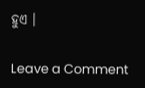ହୁଏ ।

Leave a Comment